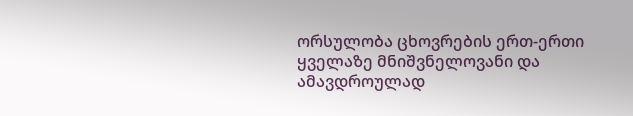ორსულობა ცხოვრების ერთ-ერთი ყველაზე მნიშვნელოვანი და ამავდროულად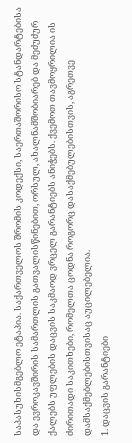საპასუხისმგებლო ეტაპია. საქართველოს შრომის კოდექსი, საერთაშორისო სტანდარტებისა და ევროკავშირის სამართლის გათვალისწინებით, ორსულ, ახალნამშობიარებ და მეძუძურ ქალებს უფლების დაცვის საკმაოდ ვრცელ გარანტიებს ანიჭებს. ქვემოთ თავმოყრილია ის ძირითადი საკითხები, რომელთა ცოდნა როგორც დასაქმებულებისთვის, აგრეთვე დამსაქმებლებისთვისაც აუცილებელია.
1. დაცვის გარანტიები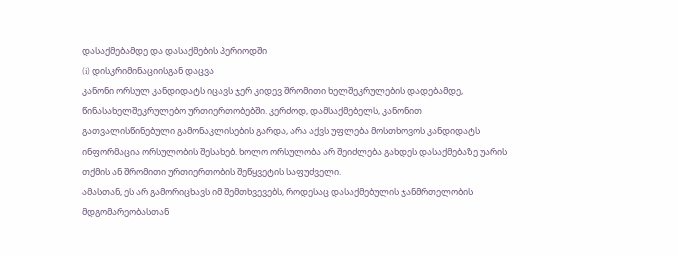დასაქმებამდე და დასაქმების პერიოდში
(i) დისკრიმინაციისგან დაცვა
კანონი ორსულ კანდიდატს იცავს ჯერ კიდევ შრომითი ხელშეკრულების დადებამდე, წინასახელშეკრულებო ურთიერთობებში. კერძოდ, დამსაქმებელს, კანონით გათვალისწინებული გამონაკლისების გარდა, არა აქვს უფლება მოსთხოვოს კანდიდატს ინფორმაცია ორსულობის შესახებ. ხოლო ორსულობა არ შეიძლება გახდეს დასაქმებაზე უარის თქმის ან შრომითი ურთიერთობის შეწყვეტის საფუძველი.
ამასთან, ეს არ გამორიცხავს იმ შემთხვევებს, როდესაც დასაქმებულის ჯანმრთელობის მდგომარეობასთან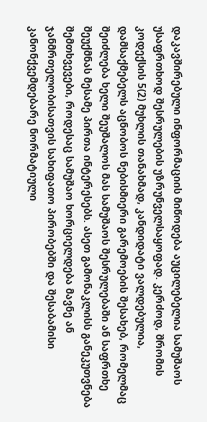დაკავშირებული ინფორმაციის მიწოდება აუცილებელია სამუშაოს უსაფრთხოდ შესრულების უზრუნველსაყოფად. კერძოდ, შრომის კოდექსის 5(2) მუხლის თანახმად, კანდიდატი ვალდებულია, დამსაქმებელს აცნობოს ნებისმიერი გარემოების შესახებ, რომელმაც შეიძლება ხელი შეუშალოს მას სამუშაოს შესრულებაში ან საფრთხე შეუქმნას მესამე პირთა ინტერესებს. ასეთ გამონაკლისს განეკუთვნება შემთხვევები, როდესაც სამუშაო ხორციელდება მავნე ან ჯანმრთელობისათვის სახიფათო პირობებში და შესაბამისი კანონქვემდებარე ნორმატიული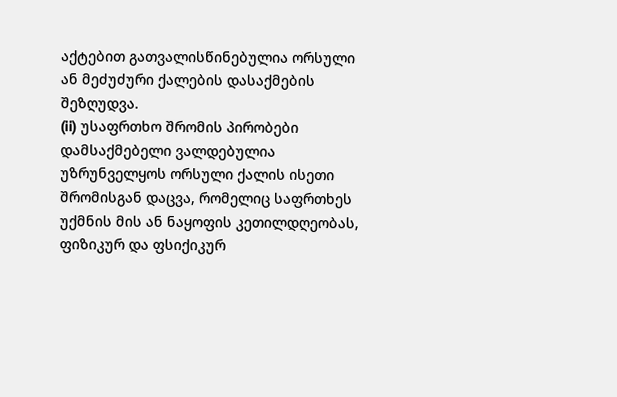აქტებით გათვალისწინებულია ორსული ან მეძუძური ქალების დასაქმების შეზღუდვა.
(ii) უსაფრთხო შრომის პირობები
დამსაქმებელი ვალდებულია უზრუნველყოს ორსული ქალის ისეთი შრომისგან დაცვა, რომელიც საფრთხეს უქმნის მის ან ნაყოფის კეთილდღეობას, ფიზიკურ და ფსიქიკურ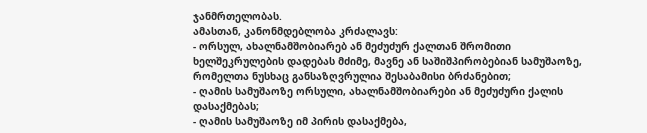ჯანმრთელობას.
ამასთან, კანონმდებლობა კრძალავს:
- ორსულ, ახალნამშობიარებ ან მეძუძურ ქალთან შრომითი ხელშეკრულების დადებას მძიმე, მავნე ან საშიშპირობებიან სამუშაოზე, რომელთა ნუსხაც განსაზღვრულია შესაბამისი ბრძანებით;
- ღამის სამუშაოზე ორსული, ახალნამშობიარები ან მეძუძური ქალის დასაქმებას;
- ღამის სამუშაოზე იმ პირის დასაქმება,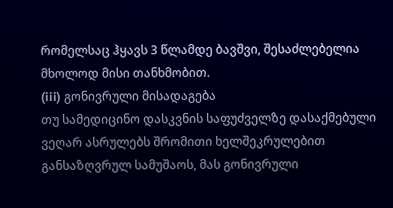რომელსაც ჰყავს 3 წლამდე ბავშვი, შესაძლებელია მხოლოდ მისი თანხმობით.
(iii) გონივრული მისადაგება
თუ სამედიცინო დასკვნის საფუძველზე დასაქმებული ვეღარ ასრულებს შრომითი ხელშეკრულებით განსაზღვრულ სამუშაოს, მას გონივრული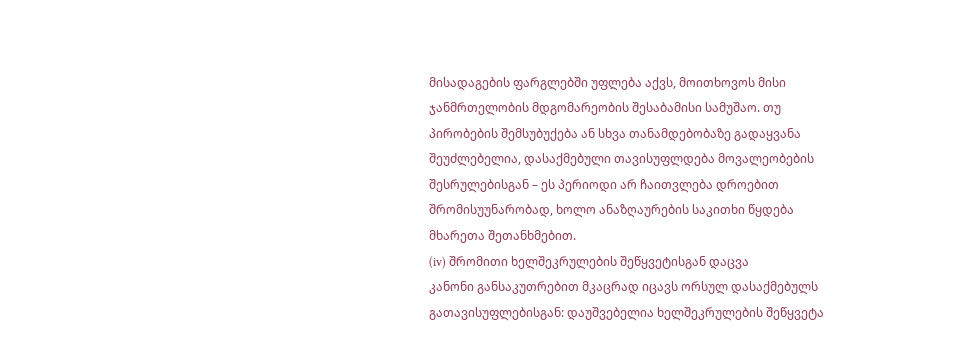მისადაგების ფარგლებში უფლება აქვს, მოითხოვოს მისი ჯანმრთელობის მდგომარეობის შესაბამისი სამუშაო. თუ პირობების შემსუბუქება ან სხვა თანამდებობაზე გადაყვანა შეუძლებელია, დასაქმებული თავისუფლდება მოვალეობების შესრულებისგან – ეს პერიოდი არ ჩაითვლება დროებით შრომისუუნარობად, ხოლო ანაზღაურების საკითხი წყდება მხარეთა შეთანხმებით.
(iv) შრომითი ხელშეკრულების შეწყვეტისგან დაცვა
კანონი განსაკუთრებით მკაცრად იცავს ორსულ დასაქმებულს გათავისუფლებისგან: დაუშვებელია ხელშეკრულების შეწყვეტა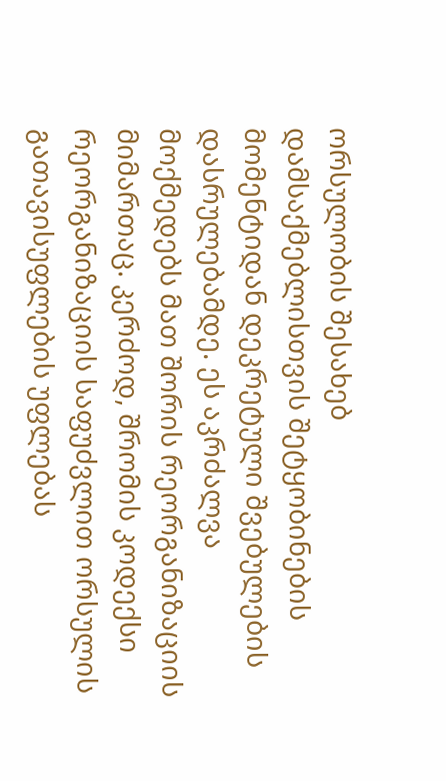ორსულობის შესახებ დამსაქმებლისთვის შეტყობინების მომენტიდან დეკრეტული შვებულების დასრულებამდე. ეს აკრძალვა მოქმედებს მათ შორის რეორგანიზაციის მიმართაც. კერძოდ, შრომის კოდექსი რეორგანიზაციის საფუძვლით ორსულის გათავისუფლების უფლებას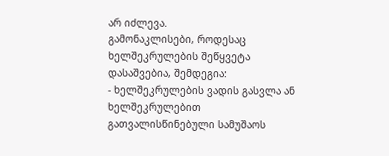არ იძლევა.
გამონაკლისები, როდესაც ხელშეკრულების შეწყვეტა დასაშვებია, შემდეგია:
- ხელშეკრულების ვადის გასვლა ან ხელშეკრულებით გათვალისწინებული სამუშაოს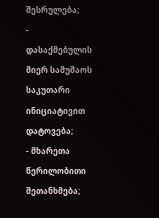შესრულება;
- დასაქმებულის მიერ სამუშაოს საკუთარი ინიციატივით დატოვება;
- მხარეთა წერილობითი შეთანხმება;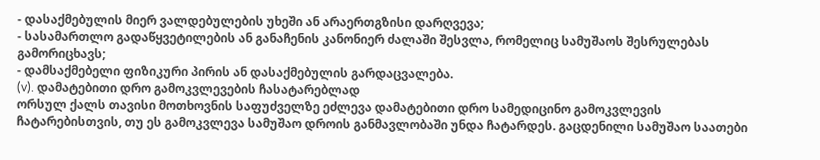- დასაქმებულის მიერ ვალდებულების უხეში ან არაერთგზისი დარღვევა;
- სასამართლო გადაწყვეტილების ან განაჩენის კანონიერ ძალაში შესვლა, რომელიც სამუშაოს შესრულებას გამორიცხავს;
- დამსაქმებელი ფიზიკური პირის ან დასაქმებულის გარდაცვალება.
(v). დამატებითი დრო გამოკვლევების ჩასატარებლად
ორსულ ქალს თავისი მოთხოვნის საფუძველზე ეძლევა დამატებითი დრო სამედიცინო გამოკვლევის ჩატარებისთვის, თუ ეს გამოკვლევა სამუშაო დროის განმავლობაში უნდა ჩატარდეს. გაცდენილი სამუშაო საათები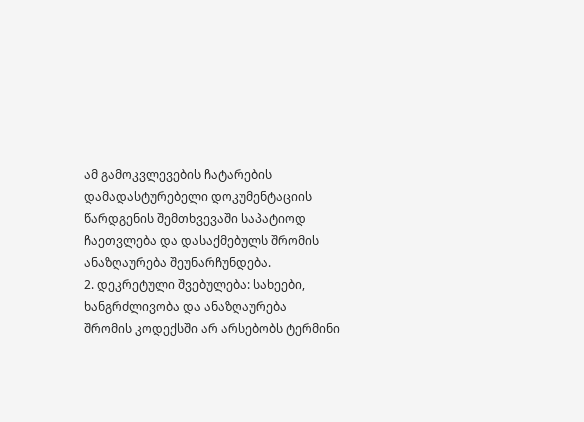ამ გამოკვლევების ჩატარების დამადასტურებელი დოკუმენტაციის წარდგენის შემთხვევაში საპატიოდ ჩაეთვლება და დასაქმებულს შრომის ანაზღაურება შეუნარჩუნდება.
2. დეკრეტული შვებულება: სახეები, ხანგრძლივობა და ანაზღაურება
შრომის კოდექსში არ არსებობს ტერმინი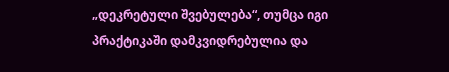„დეკრეტული შვებულება“, თუმცა იგი პრაქტიკაში დამკვიდრებულია და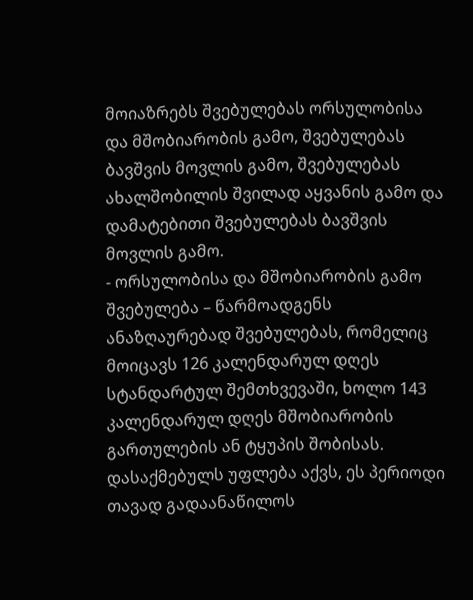მოიაზრებს შვებულებას ორსულობისა და მშობიარობის გამო, შვებულებას ბავშვის მოვლის გამო, შვებულებას ახალშობილის შვილად აყვანის გამო და დამატებითი შვებულებას ბავშვის მოვლის გამო.
- ორსულობისა და მშობიარობის გამო შვებულება – წარმოადგენს ანაზღაურებად შვებულებას, რომელიც მოიცავს 126 კალენდარულ დღეს სტანდარტულ შემთხვევაში, ხოლო 143 კალენდარულ დღეს მშობიარობის გართულების ან ტყუპის შობისას. დასაქმებულს უფლება აქვს, ეს პერიოდი თავად გადაანაწილოს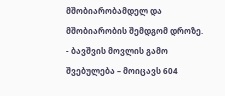მშობიარობამდელ და მშობიარობის შემდგომ დროზე.
- ბავშვის მოვლის გამო შვებულება – მოიცავს 604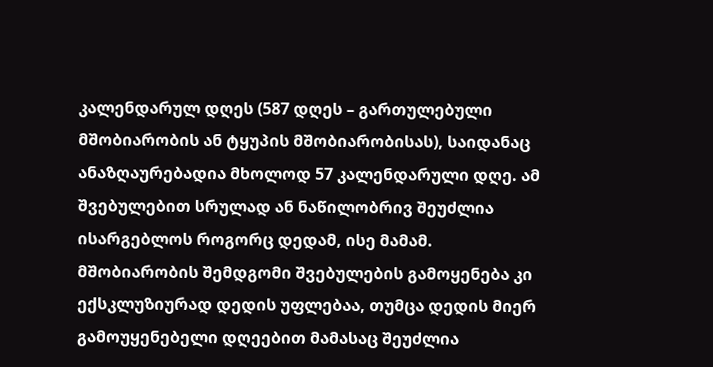კალენდარულ დღეს (587 დღეს – გართულებული მშობიარობის ან ტყუპის მშობიარობისას), საიდანაც ანაზღაურებადია მხოლოდ 57 კალენდარული დღე. ამ შვებულებით სრულად ან ნაწილობრივ შეუძლია ისარგებლოს როგორც დედამ, ისე მამამ. მშობიარობის შემდგომი შვებულების გამოყენება კი ექსკლუზიურად დედის უფლებაა, თუმცა დედის მიერ გამოუყენებელი დღეებით მამასაც შეუძლია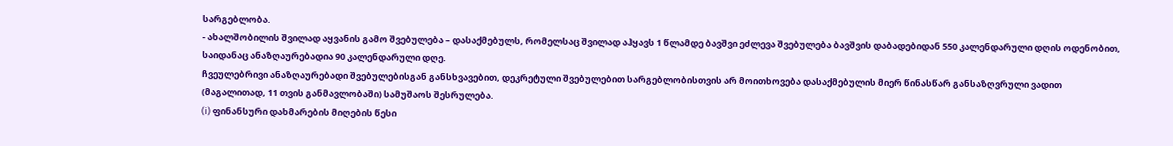სარგებლობა.
- ახალშობილის შვილად აყვანის გამო შვებულება – დასაქმებულს, რომელსაც შვილად აჰყავს 1 წლამდე ბავშვი ეძლევა შვებულება ბავშვის დაბადებიდან 550 კალენდარული დღის ოდენობით, საიდანაც ანაზღაურებადია 90 კალენდარული დღე.
ჩვეულებრივი ანაზღაურებადი შვებულებისგან განსხვავებით, დეკრეტული შვებულებით სარგებლობისთვის არ მოითხოვება დასაქმებულის მიერ წინასწარ განსაზღვრული ვადით (მაგალითად, 11 თვის განმავლობაში) სამუშაოს შესრულება.
(i) ფინანსური დახმარების მიღების წესი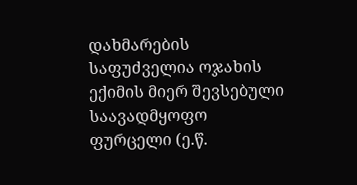დახმარების საფუძველია ოჯახის ექიმის მიერ შევსებული საავადმყოფო ფურცელი (ე.წ.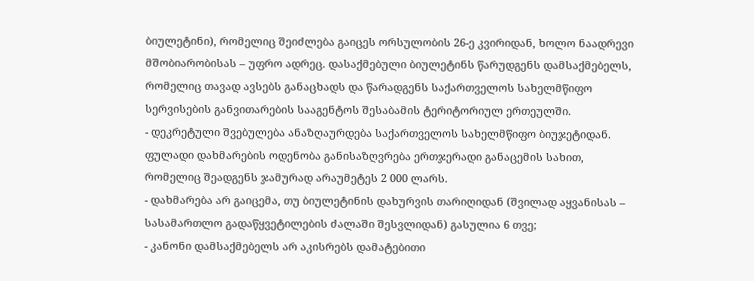ბიულეტინი), რომელიც შეიძლება გაიცეს ორსულობის 26-ე კვირიდან, ხოლო ნაადრევი მშობიარობისას – უფრო ადრეც. დასაქმებული ბიულეტინს წარუდგენს დამსაქმებელს, რომელიც თავად ავსებს განაცხადს და წარადგენს საქართველოს სახელმწიფო სერვისების განვითარების სააგენტოს შესაბამის ტერიტორიულ ერთეულში.
- დეკრეტული შვებულება ანაზღაურდება საქართველოს სახელმწიფო ბიუჯეტიდან. ფულადი დახმარების ოდენობა განისაზღვრება ერთჯერადი განაცემის სახით, რომელიც შეადგენს ჯამურად არაუმეტეს 2 000 ლარს.
- დახმარება არ გაიცემა, თუ ბიულეტინის დახურვის თარიღიდან (შვილად აყვანისას – სასამართლო გადაწყვეტილების ძალაში შესვლიდან) გასულია 6 თვე;
- კანონი დამსაქმებელს არ აკისრებს დამატებითი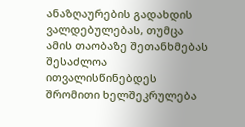ანაზღაურების გადახდის ვალდებულებას, თუმცა ამის თაობაზე შეთანხმებას შესაძლოა ითვალისწინებდეს შრომითი ხელშეკრულება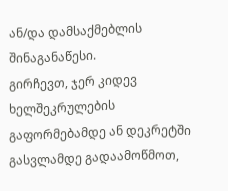ან/და დამსაქმებლის შინაგანაწესი.
გირჩევთ, ჯერ კიდევ ხელშეკრულების გაფორმებამდე ან დეკრეტში გასვლამდე გადაამოწმოთ,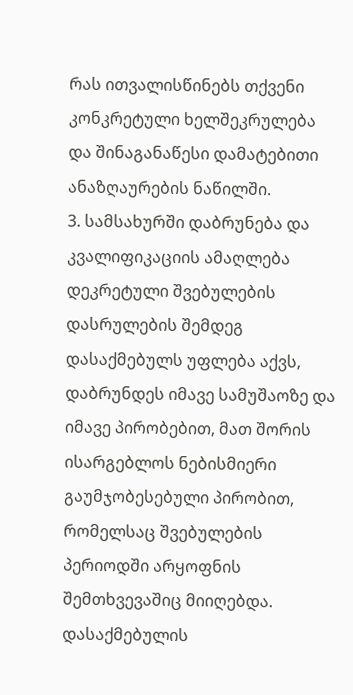რას ითვალისწინებს თქვენი კონკრეტული ხელშეკრულება და შინაგანაწესი დამატებითი ანაზღაურების ნაწილში.
3. სამსახურში დაბრუნება და კვალიფიკაციის ამაღლება
დეკრეტული შვებულების დასრულების შემდეგ დასაქმებულს უფლება აქვს, დაბრუნდეს იმავე სამუშაოზე და იმავე პირობებით, მათ შორის ისარგებლოს ნებისმიერი გაუმჯობესებული პირობით, რომელსაც შვებულების პერიოდში არყოფნის შემთხვევაშიც მიიღებდა. დასაქმებულის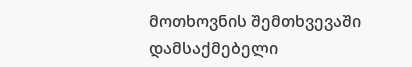მოთხოვნის შემთხვევაში დამსაქმებელი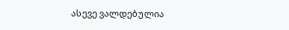ასევე ვალდებულია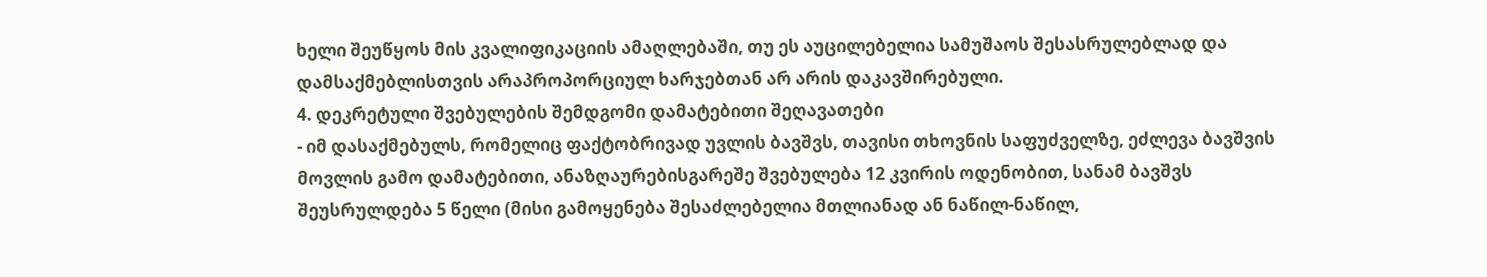ხელი შეუწყოს მის კვალიფიკაციის ამაღლებაში, თუ ეს აუცილებელია სამუშაოს შესასრულებლად და დამსაქმებლისთვის არაპროპორციულ ხარჯებთან არ არის დაკავშირებული.
4. დეკრეტული შვებულების შემდგომი დამატებითი შეღავათები
- იმ დასაქმებულს, რომელიც ფაქტობრივად უვლის ბავშვს, თავისი თხოვნის საფუძველზე, ეძლევა ბავშვის მოვლის გამო დამატებითი, ანაზღაურებისგარეშე შვებულება 12 კვირის ოდენობით, სანამ ბავშვს შეუსრულდება 5 წელი (მისი გამოყენება შესაძლებელია მთლიანად ან ნაწილ-ნაწილ,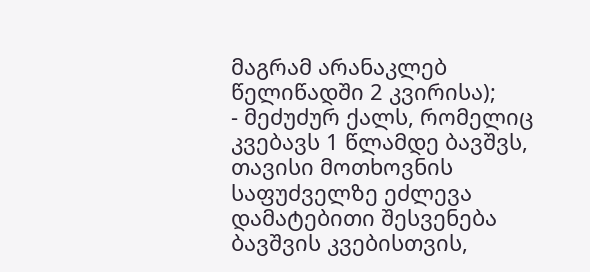მაგრამ არანაკლებ წელიწადში 2 კვირისა);
- მეძუძურ ქალს, რომელიც კვებავს 1 წლამდე ბავშვს, თავისი მოთხოვნის საფუძველზე ეძლევა დამატებითი შესვენება ბავშვის კვებისთვის,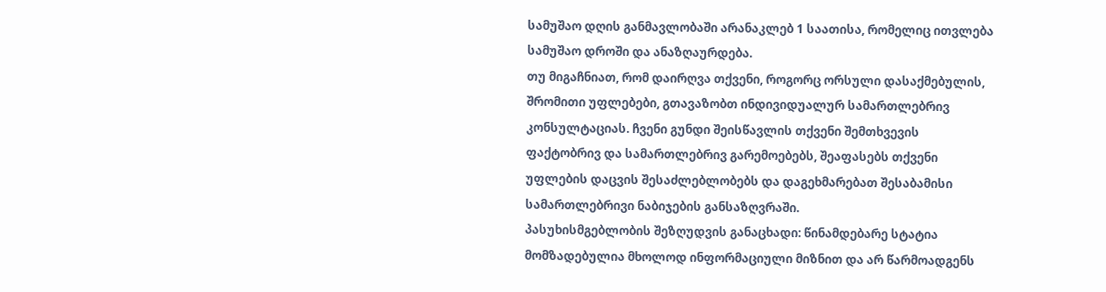სამუშაო დღის განმავლობაში არანაკლებ 1 საათისა, რომელიც ითვლება სამუშაო დროში და ანაზღაურდება.
თუ მიგაჩნიათ, რომ დაირღვა თქვენი, როგორც ორსული დასაქმებულის, შრომითი უფლებები, გთავაზობთ ინდივიდუალურ სამართლებრივ კონსულტაციას. ჩვენი გუნდი შეისწავლის თქვენი შემთხვევის ფაქტობრივ და სამართლებრივ გარემოებებს, შეაფასებს თქვენი უფლების დაცვის შესაძლებლობებს და დაგეხმარებათ შესაბამისი სამართლებრივი ნაბიჯების განსაზღვრაში.
პასუხისმგებლობის შეზღუდვის განაცხადი: წინამდებარე სტატია მომზადებულია მხოლოდ ინფორმაციული მიზნით და არ წარმოადგენს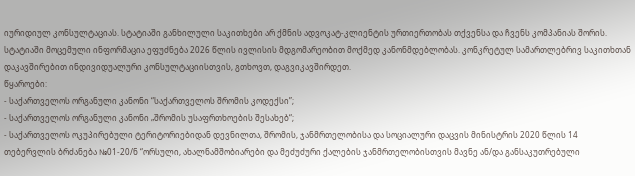იურიდიულ კონსულტაციას. სტატიაში განხილული საკითხები არ ქმნის ადვოკატ-კლიენტის ურთიერთობას თქვენსა და ჩვენს კომპანიას შორის. სტატიაში მოცემული ინფორმაცია ეფუძნება 2026 წლის ივლისის მდგომარეობით მოქმედ კანონმდებლობას. კონკრეტულ სამართლებრივ საკითხთან დაკავშირებით ინდივიდუალური კონსულტაციისთვის, გთხოვთ, დაგვიკავშირდეთ.
წყაროები:
- საქართველოს ორგანული კანონი “საქართველოს შრომის კოდექსი”;
- საქართველოს ორგანული კანონი „შრომის უსაფრთხოების შესახებ“;
- საქართველოს ოკუპირებული ტერიტორიებიდან დევნილთა, შრომის, ჯანმრთელობისა და სოციალური დაცვის მინისტრის 2020 წლის 14 თებერვლის ბრძანება №01-20/ნ “ორსული, ახალნამშობიარები და მეძუძური ქალების ჯანმრთელობისთვის მავნე ან/და განსაკუთრებული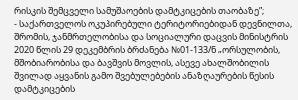რისკის შემცველი სამუშაოების დამტკიცების თაობაზე”;
- საქართველოს ოკუპირებული ტერიტორიებიდან დევნილთა, შრომის, ჯანმრთელობისა და სოციალური დაცვის მინისტრის 2020 წლის 29 დეკემბრის ბრძანება №01-133/ნ „ორსულობის, მშობიარობისა და ბავშვის მოვლის, ასევე ახალშობილის შვილად აყვანის გამო შვებულებების ანაზღაურების წესის დამტკიცების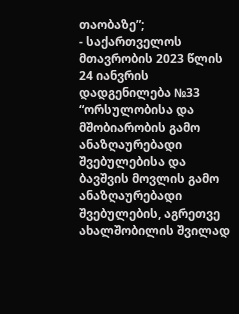თაობაზე”;
- საქართველოს მთავრობის 2023 წლის 24 იანვრის დადგენილება №33 “ორსულობისა და მშობიარობის გამო ანაზღაურებადი შვებულებისა და ბავშვის მოვლის გამო ანაზღაურებადი შვებულების, აგრეთვე ახალშობილის შვილად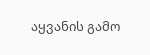აყვანის გამო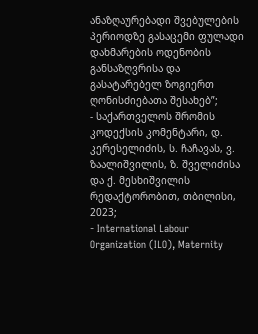ანაზღაურებადი შვებულების პერიოდზე გასაცემი ფულადი დახმარების ოდენობის განსაზღვრისა და გასატარებელ ზოგიერთ ღონისძიებათა შესახებ”;
- საქართველოს შრომის კოდექსის კომენტარი, დ. კერესელიძის, ს. ჩაჩავას, ვ. ზაალიშვილის, ზ. შველიძისა და ქ. მესხიშვილის რედაქტორობით, თბილისი, 2023;
- International Labour Organization (ILO), Maternity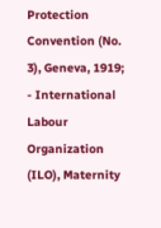Protection Convention (No. 3), Geneva, 1919;
- International Labour Organization (ILO), Maternity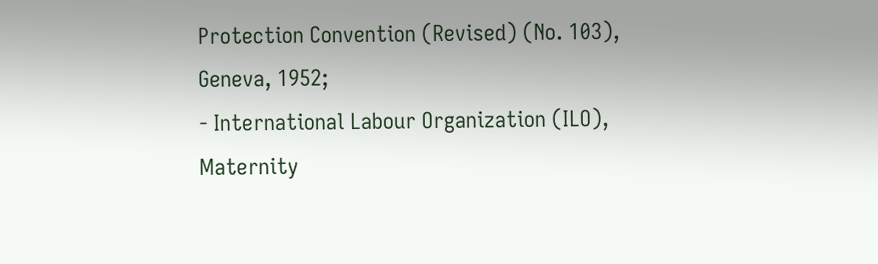Protection Convention (Revised) (No. 103), Geneva, 1952;
- International Labour Organization (ILO), Maternity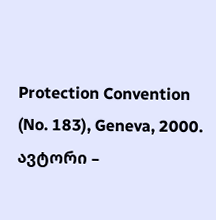Protection Convention (No. 183), Geneva, 2000.
ავტორი –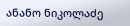ანანო ნიკოლაძე